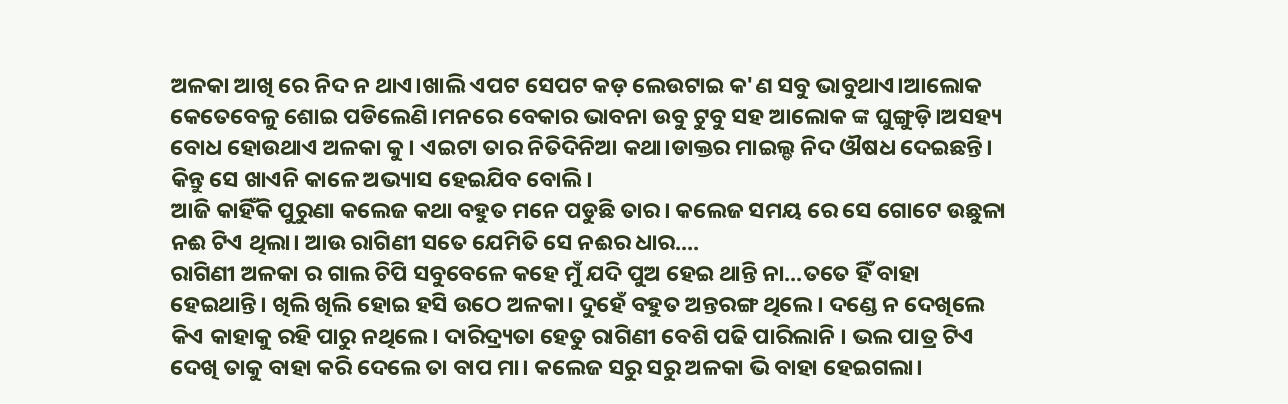ଅଳକା ଆଖି ରେ ନିଦ ନ ଥାଏ।ଖାଲି ଏପଟ ସେପଟ କଡ଼ ଲେଉଟାଇ କ'ଣ ସବୁ ଭାବୁଥାଏ।ଆଲୋକ କେତେବେଳୁ ଶୋଇ ପଡିଲେଣି।ମନରେ ବେକାର ଭାବନା ଉବୁ ଟୁବୁ ସହ ଆଲୋକ ଙ୍କ ଘୁଙ୍ଗୁଡ଼ି।ଅସହ୍ୟ ବୋଧ ହୋଉଥାଏ ଅଳକା କୁ। ଏଇଟା ତାର ନିତିଦିନିଆ କଥା।ଡାକ୍ତର ମାଇଲ୍ଡ ନିଦ ଔଷଧ ଦେଇଛନ୍ତି। କିନ୍ତୁ ସେ ଖାଏନି କାଳେ ଅଭ୍ୟାସ ହେଇଯିବ ବୋଲି।
ଆଜି କାହିଁକି ପୁରୁଣା କଲେଜ କଥା ବହୁତ ମନେ ପଡୁଛି ତାର। କଲେଜ ସମୟ ରେ ସେ ଗୋଟେ ଉଛୁଳା ନଈ ଟିଏ ଥିଲା। ଆଉ ରାଗିଣୀ ସତେ ଯେମିତି ସେ ନଈର ଧାର....
ରାଗିଣୀ ଅଳକା ର ଗାଲ ଚିପି ସବୁବେଳେ କହେ ମୁଁ ଯଦି ପୁଅ ହେଇ ଥାନ୍ତି ନା...ତତେ ହିଁ ବାହା ହେଇଥାନ୍ତି। ଖିଲି ଖିଲି ହୋଇ ହସି ଉଠେ ଅଳକା। ଦୁହେଁ ବହୁତ ଅନ୍ତରଙ୍ଗ ଥିଲେ। ଦଣ୍ଡେ ନ ଦେଖିଲେ କିଏ କାହାକୁ ରହି ପାରୁ ନଥିଲେ। ଦାରିଦ୍ର୍ୟତା ହେତୁ ରାଗିଣୀ ବେଶି ପଢି ପାରିଲାନି । ଭଲ ପାତ୍ର ଟିଏ ଦେଖି ତାକୁ ବାହା କରି ଦେଲେ ତା ବାପ ମା। କଲେଜ ସରୁ ସରୁ ଅଳକା ଭି ବାହା ହେଇଗଲା।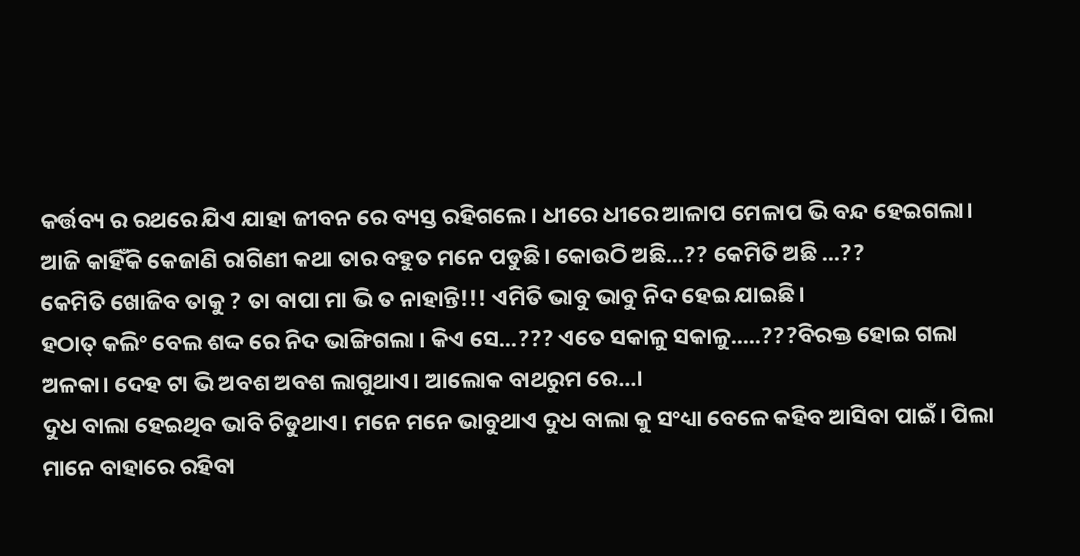କର୍ତ୍ତବ୍ୟ ର ରଥରେ ଯିଏ ଯାହା ଜୀବନ ରେ ବ୍ୟସ୍ତ ରହିଗଲେ। ଧୀରେ ଧୀରେ ଆଳାପ ମେଳାପ ଭି ବନ୍ଦ ହେଇଗଲା।
ଆଜି କାହିଁକି କେଜାଣି ରାଗିଣୀ କଥା ତାର ବହୁତ ମନେ ପଡୁଛି। କୋଉଠି ଅଛି...?? କେମିତି ଅଛି ...??
କେମିତି ଖୋଜିବ ତାକୁ ? ତା ବାପା ମା ଭି ତ ନାହାନ୍ତି!!! ଏମିତି ଭାବୁ ଭାବୁ ନିଦ ହେଇ ଯାଇଛି।
ହଠାତ୍ କଲିଂ ବେଲ ଶଦ୍ଦ ରେ ନିଦ ଭାଙ୍ଗିଗଲା । କିଏ ସେ...??? ଏତେ ସକାଳୁ ସକାଳୁ.....???ବିରକ୍ତ ହୋଇ ଗଲା ଅଳକା। ଦେହ ଟା ଭି ଅବଶ ଅବଶ ଲାଗୁଥାଏ। ଆଲୋକ ବାଥରୁମ ରେ...।
ଦୁଧ ବାଲା ହେଇଥିବ ଭାବି ଚିଡୁଥାଏ। ମନେ ମନେ ଭାବୁଥାଏ ଦୁଧ ବାଲା କୁ ସଂଧ୍ୟା ବେଳେ କହିବ ଆସିବା ପାଇଁ। ପିଲା ମାନେ ବାହାରେ ରହିବା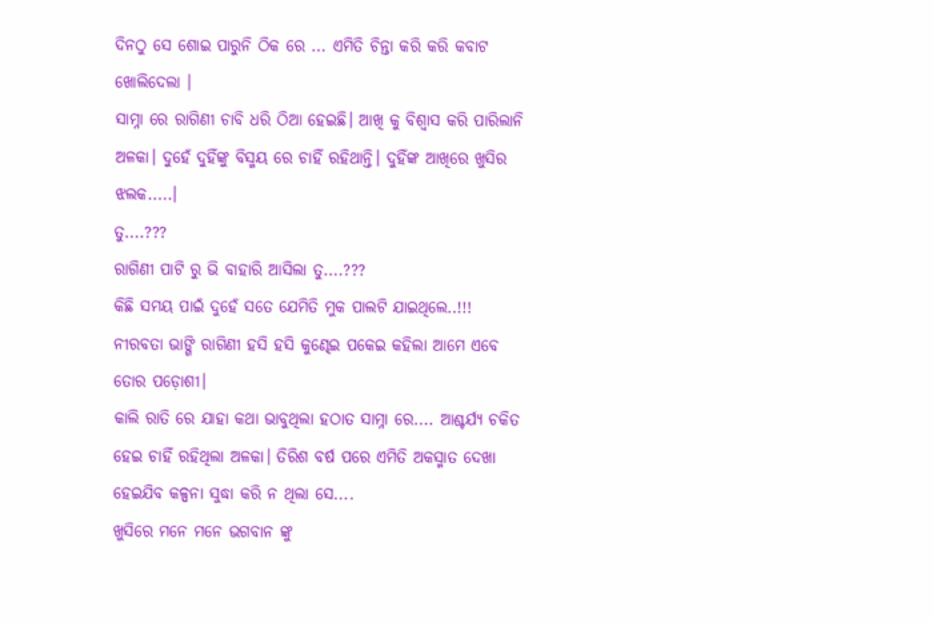ଦିନଠୁ ସେ ଶୋଇ ପାରୁନି ଠିକ ରେ ... ଏମିତି ଚିନ୍ତା କରି କରି କବାଟ ଖୋଲିଦେଲା ।
ସାମ୍ନା ରେ ରାଗିଣୀ ଚାବି ଧରି ଠିଆ ହେଇଛି। ଆଖି କୁ ବିଶ୍ବାସ କରି ପାରିଲାନି ଅଳକା। ଦୁହେଁ ଦୁହିଁଙ୍କୁ ବିସ୍ମୟ ରେ ଚାହିଁ ରହିଥାନ୍ତି। ଦୁହିଁଙ୍କ ଆଖିରେ ଖୁସିର ଝଲକ.....।
ତୁ....???
ରାଗିଣୀ ପାଟି ରୁ ଭି ବାହାରି ଆସିଲା ତୁ....???
କିଛି ସମୟ ପାଇଁ ଦୁହେଁ ସତେ ଯେମିତି ମୁକ ପାଲଟି ଯାଇଥିଲେ..!!!
ନୀରବତା ଭାଙ୍ଗି ରାଗିଣୀ ହସି ହସି କୁଣ୍ଢେଇ ପକେଇ କହିଲା ଆମେ ଏବେ ତୋର ପଡ଼ୋଶୀ।
କାଲି ରାତି ରେ ଯାହା କଥା ଭାବୁଥିଲା ହଠାତ ସାମ୍ନା ରେ.... ଆଶ୍ଚର୍ଯ୍ୟ ଚକିତ ହେଇ ଚାହିଁ ରହିଥିଲା ଅଳକା। ତିରିଶ ବର୍ଷ ପରେ ଏମିତି ଅକସ୍ମାତ ଦେଖା ହେଇଯିବ କଳ୍ପନା ସୁଦ୍ଧା କରି ନ ଥିଲା ସେ....
ଖୁସିରେ ମନେ ମନେ ଭଗବାନ ଙ୍କୁ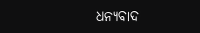ଧନ୍ୟବାଦ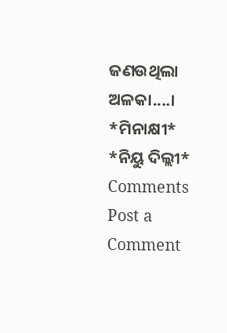ଜଣଉଥିଲା ଅଳକା....।
*ମିନାକ୍ଷୀ*
*ନିୟୁ ଦିଲ୍ଲୀ*
Comments
Post a Comment